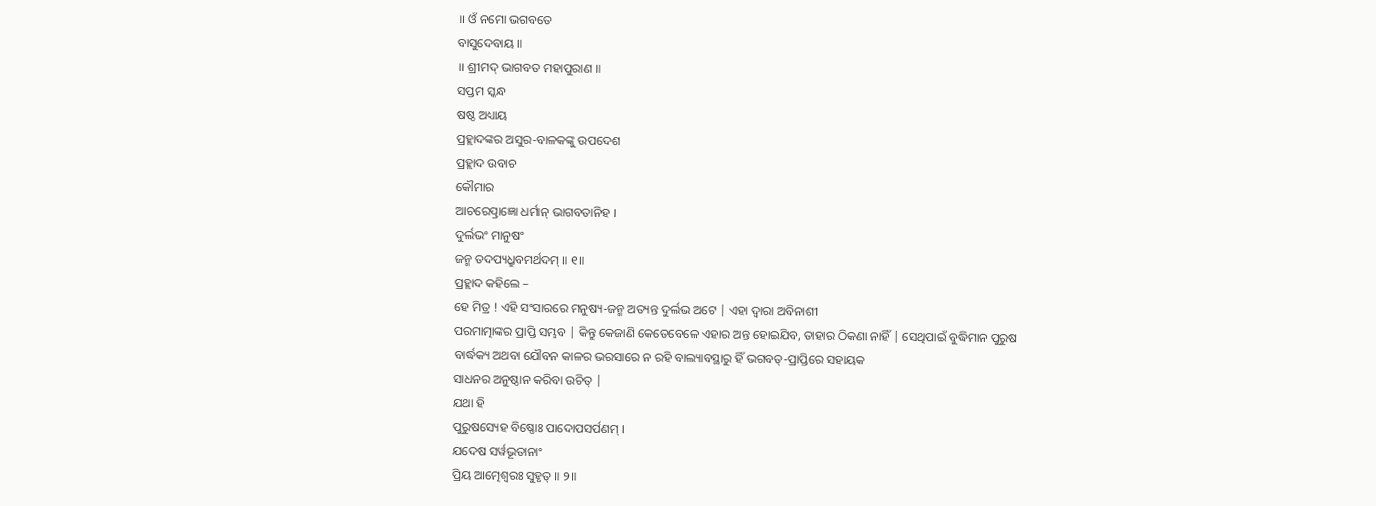॥ ଓଁ ନମୋ ଭଗବତେ
ବାସୁଦେବାୟ ॥
॥ ଶ୍ରୀମଦ୍ ଭାଗବତ ମହାପୁରାଣ ॥
ସପ୍ତମ ସ୍କନ୍ଧ
ଷଷ୍ଠ ଅଧ୍ୟାୟ
ପ୍ରହ୍ଲାଦଙ୍କର ଅସୁର-ବାଳକଙ୍କୁ ଉପଦେଶ
ପ୍ରହ୍ଲାଦ ଉବାଚ
କୌମାର
ଆଚରେତ୍ପ୍ରାଜ୍ଞୋ ଧର୍ମାନ୍ ଭାଗବତାନିହ ।
ଦୁର୍ଲଭଂ ମାନୁଷଂ
ଜନ୍ମ ତଦପ୍ୟଧ୍ରୁବମର୍ଥଦମ୍ ॥ ୧॥
ପ୍ରହ୍ଲାଦ କହିଲେ –
ହେ ମିତ୍ର ! ଏହି ସଂସାରରେ ମନୁଷ୍ୟ-ଜନ୍ମ ଅତ୍ୟନ୍ତ ଦୁର୍ଲଭ ଅଟେ | ଏହା ଦ୍ବାରା ଅବିନାଶୀ
ପରମାତ୍ମାଙ୍କର ପ୍ରାପ୍ତି ସମ୍ଭବ | କିନ୍ତୁ କେଜାଣି କେତେବେଳେ ଏହାର ଅନ୍ତ ହୋଇଯିବ, ତାହାର ଠିକଣା ନାହିଁ | ସେଥିପାଇଁ ବୁଦ୍ଧିମାନ ପୁରୁଷ
ବାର୍ଦ୍ଧକ୍ୟ ଅଥବା ଯୌବନ କାଳର ଭରସାରେ ନ ରହି ବାଲ୍ୟାବସ୍ଥାରୁ ହିଁ ଭଗବତ୍-ପ୍ରାପ୍ତିରେ ସହାୟକ
ସାଧନର ଅନୁଷ୍ଠାନ କରିବା ଉଚିତ୍ |
ଯଥା ହି
ପୁରୁଷସ୍ୟେହ ବିଷ୍ଣୋଃ ପାଦୋପସର୍ପଣମ୍ ।
ଯଦେଷ ସର୍ୱଭୂତାନାଂ
ପ୍ରିୟ ଆତ୍ମେଶ୍ୱରଃ ସୁହୃତ୍ ॥ ୨॥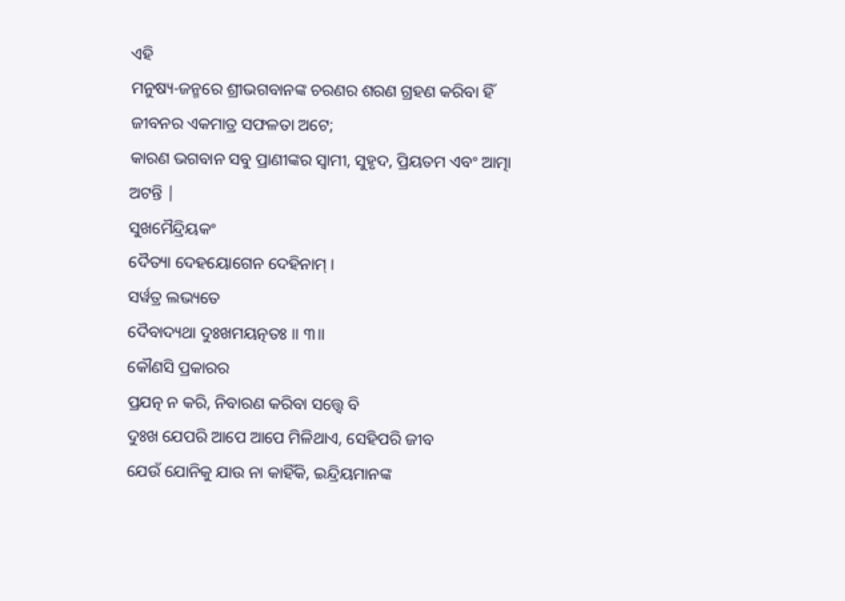ଏହି
ମନୁଷ୍ୟ-ଜନ୍ମରେ ଶ୍ରୀଭଗବାନଙ୍କ ଚରଣର ଶରଣ ଗ୍ରହଣ କରିବା ହିଁ ଜୀବନର ଏକମାତ୍ର ସଫଳତା ଅଟେ;
କାରଣ ଭଗବାନ ସବୁ ପ୍ରାଣୀଙ୍କର ସ୍ବାମୀ, ସୁହୃଦ, ପ୍ରିୟତମ ଏବଂ ଆତ୍ମା ଅଟନ୍ତି |
ସୁଖମୈନ୍ଦ୍ରିୟକଂ
ଦୈତ୍ୟା ଦେହୟୋଗେନ ଦେହିନାମ୍ ।
ସର୍ୱତ୍ର ଲଭ୍ୟତେ
ଦୈବାଦ୍ୟଥା ଦୁଃଖମୟତ୍ନତଃ ॥ ୩॥
କୌଣସି ପ୍ରକାରର
ପ୍ରଯତ୍ନ ନ କରି, ନିବାରଣ କରିବା ସତ୍ତ୍ବେ ବି
ଦୁଃଖ ଯେପରି ଆପେ ଆପେ ମିଳିଥାଏ, ସେହିପରି ଜୀବ
ଯେଉଁ ଯୋନିକୁ ଯାଉ ନା କାହିଁକି, ଇନ୍ଦ୍ରିୟମାନଙ୍କ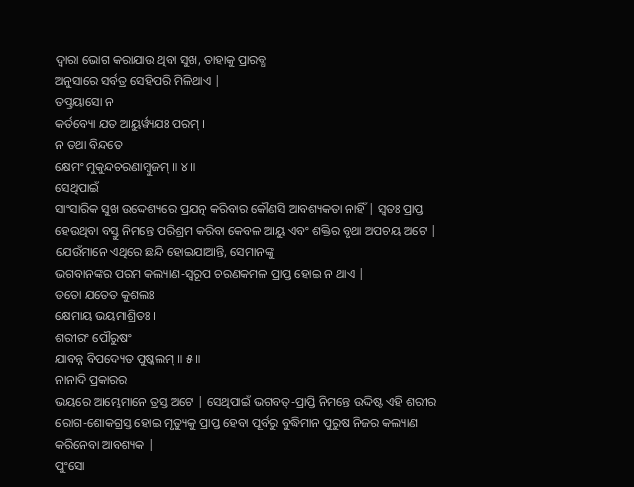ଦ୍ବାରା ଭୋଗ କରାଯାଉ ଥିବା ସୁଖ, ତାହାକୁ ପ୍ରାରବ୍ଧ
ଅନୁସାରେ ସର୍ବତ୍ର ସେହିପରି ମିଳିଥାଏ |
ତତ୍ପ୍ରୟାସୋ ନ
କର୍ତବ୍ୟୋ ଯତ ଆୟୁର୍ୱ୍ୟଯଃ ପରମ୍ ।
ନ ତଥା ବିନ୍ଦତେ
କ୍ଷେମଂ ମୁକୁନ୍ଦଚରଣାମ୍ବୁଜମ୍ ॥ ୪॥
ସେଥିପାଇଁ
ସାଂସାରିକ ସୁଖ ଉଦ୍ଦେଶ୍ୟରେ ପ୍ରଯତ୍ନ କରିବାର କୌଣସି ଆବଶ୍ୟକତା ନାହିଁ | ସ୍ବତଃ ପ୍ରାପ୍ତ
ହେଉଥିବା ବସ୍ତୁ ନିମନ୍ତେ ପରିଶ୍ରମ କରିବା କେବଳ ଆୟୁ ଏବଂ ଶକ୍ତିର ବୃଥା ଅପଚୟ ଅଟେ |
ଯେଉଁମାନେ ଏଥିରେ ଛନ୍ଦି ହୋଇଯାଆନ୍ତି, ସେମାନଙ୍କୁ
ଭଗବାନଙ୍କର ପରମ କଲ୍ୟାଣ-ସ୍ବରୂପ ଚରଣକମଳ ପ୍ରାପ୍ତ ହୋଇ ନ ଥାଏ |
ତତୋ ଯତେତ କୁଶଲଃ
କ୍ଷେମାୟ ଭୟମାଶ୍ରିତଃ ।
ଶରୀରଂ ପୌରୁଷଂ
ଯାବନ୍ନ ବିପଦ୍ୟେତ ପୁଷ୍କଲମ୍ ॥ ୫॥
ନାନାଦି ପ୍ରକାରର
ଭୟରେ ଆମ୍ଭେମାନେ ତ୍ରସ୍ତ ଅଟେ | ସେଥିପାଇଁ ଭଗବତ୍-ପ୍ରାପ୍ତି ନିମନ୍ତେ ଉଦ୍ଦିଷ୍ଟ ଏହି ଶରୀର
ରୋଗ-ଶୋକଗ୍ରସ୍ତ ହୋଇ ମୃତ୍ୟୁକୁ ପ୍ରାପ୍ତ ହେବା ପୂର୍ବରୁ ବୁଦ୍ଧିମାନ ପୁରୁଷ ନିଜର କଲ୍ୟାଣ
କରିନେବା ଆବଶ୍ୟକ |
ପୁଂସୋ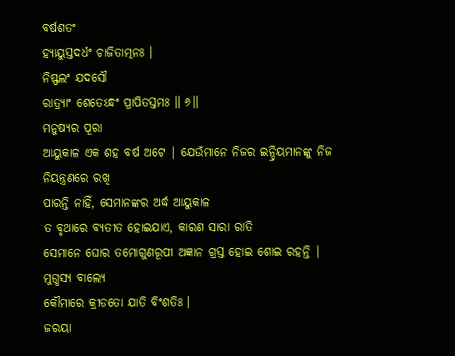ବର୍ଷଶତଂ
ହ୍ୟାୟୁସ୍ତଦର୍ଧଂ ଚାଜିତାତ୍ମନଃ ।
ନିଷ୍ଫଲଂ ଯଦସୌ
ରାତ୍ର୍ୟାଂ ଶେତେଽନ୍ଧଂ ପ୍ରାପିତସ୍ତମଃ ॥ ୬॥
ମନୁଷ୍ୟର ପୂରା
ଆୟୁକାଳ ଏକ ଶହ ବର୍ଷ ଅଟେ | ଯେଉଁମାନେ ନିଜର ଇନ୍ଦ୍ରିୟମାନଙ୍କୁ ନିଜ ନିୟନ୍ତ୍ରଣରେ ରଖି
ପାରନ୍ତି ନାହିଁ, ସେମାନଙ୍କର ଅର୍ଦ୍ଧ ଆୟୁକାଳ
ତ ବୃଥାରେ ବ୍ୟତୀତ ହୋଇଯାଏ, କାରଣ ସାରା ରାତି
ସେମାନେ ଘୋର ତମୋଗୁଣରୂପୀ ଅଜ୍ଞାନ ଗ୍ରସ୍ତ ହୋଇ ଶୋଇ ରହନ୍ତି |
ମୁଗ୍ଧସ୍ୟ ବାଲ୍ୟେ
କୌମାରେ କ୍ରୀଡତୋ ଯାତି ବିଂଶତିଃ ।
ଜରୟା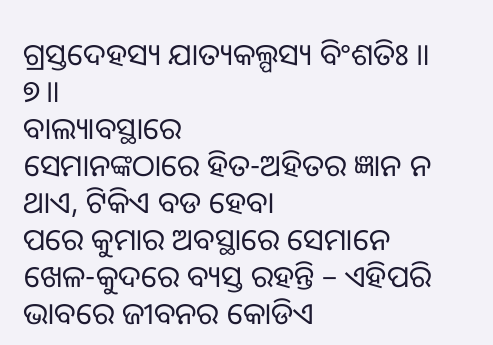ଗ୍ରସ୍ତଦେହସ୍ୟ ଯାତ୍ୟକଲ୍ପସ୍ୟ ବିଂଶତିଃ ॥ ୭॥
ବାଲ୍ୟାବସ୍ଥାରେ
ସେମାନଙ୍କଠାରେ ହିତ-ଅହିତର ଜ୍ଞାନ ନ ଥାଏ, ଟିକିଏ ବଡ ହେବା
ପରେ କୁମାର ଅବସ୍ଥାରେ ସେମାନେ ଖେଳ-କୁଦରେ ବ୍ୟସ୍ତ ରହନ୍ତି – ଏହିପରି ଭାବରେ ଜୀବନର କୋଡିଏ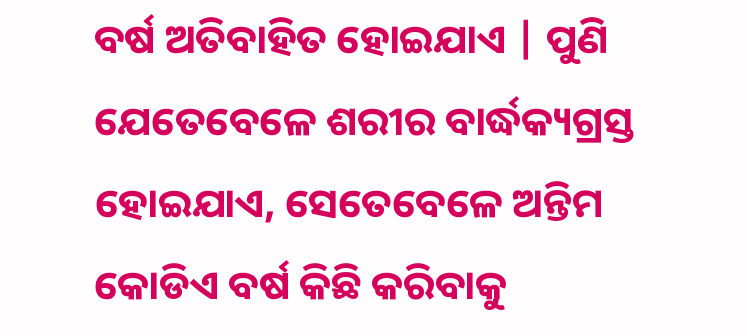ବର୍ଷ ଅତିବାହିତ ହୋଇଯାଏ | ପୁଣି ଯେତେବେଳେ ଶରୀର ବାର୍ଦ୍ଧକ୍ୟଗ୍ରସ୍ତ ହୋଇଯାଏ, ସେତେବେଳେ ଅନ୍ତିମ କୋଡିଏ ବର୍ଷ କିଛି କରିବାକୁ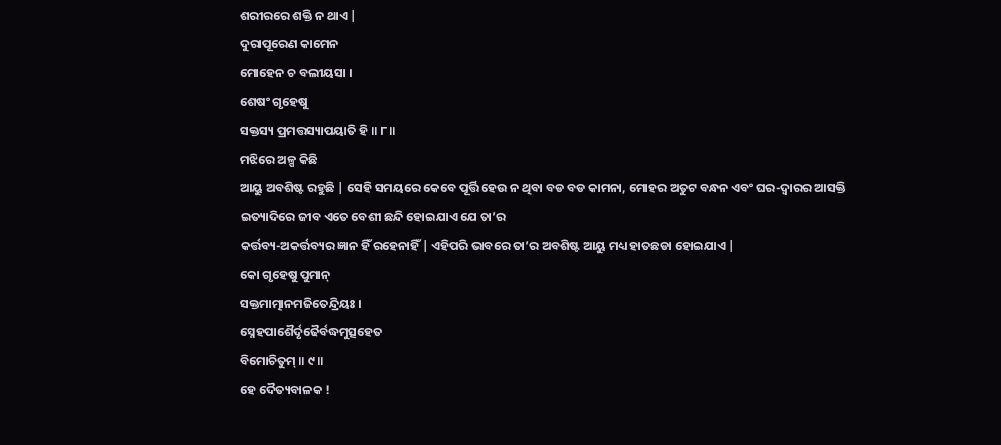ଶରୀରରେ ଶକ୍ତି ନ ଥାଏ |
ଦୁରାପୂରେଣ କାମେନ
ମୋହେନ ଚ ବଲୀୟସା ।
ଶେଷଂ ଗୃହେଷୁ
ସକ୍ତସ୍ୟ ପ୍ରମତ୍ତସ୍ୟାପୟାତି ହି ॥ ୮॥
ମଝିରେ ଅଳ୍ପ କିଛି
ଆୟୁ ଅବଶିଷ୍ଟ ରହୁଛି | ସେହି ସମୟରେ କେବେ ପୂର୍ତ୍ତି ହେଉ ନ ଥିବା ବଡ ବଡ କାମନା, ମୋହର ଅତୁଟ ବନ୍ଧନ ଏବଂ ଘର-ଦ୍ବାରର ଆସକ୍ତି
ଇତ୍ୟାଦିରେ ଜୀବ ଏତେ ବେଶୀ ଛନ୍ଦି ହୋଇଯାଏ ଯେ ତା’ର
କର୍ତ୍ତବ୍ୟ-ଅକର୍ତ୍ତବ୍ୟର ଜ୍ଞାନ ହିଁ ରହେନାହିଁ | ଏହିପରି ଭାବରେ ତା’ର ଅବଶିଷ୍ଟ ଆୟୁ ମଧ୍ୟ ହାତଛଡା ହୋଇଯାଏ |
କୋ ଗୃହେଷୁ ପୁମାନ୍
ସକ୍ତମାତ୍ମାନମଜିତେନ୍ଦ୍ରିୟଃ ।
ସ୍ନେହପାଶୈର୍ଦୃଢୈର୍ବଦ୍ଧମୁତ୍ସହେତ
ବିମୋଚିତୁମ୍ ॥ ୯॥
ହେ ଦୈତ୍ୟବାଳକ !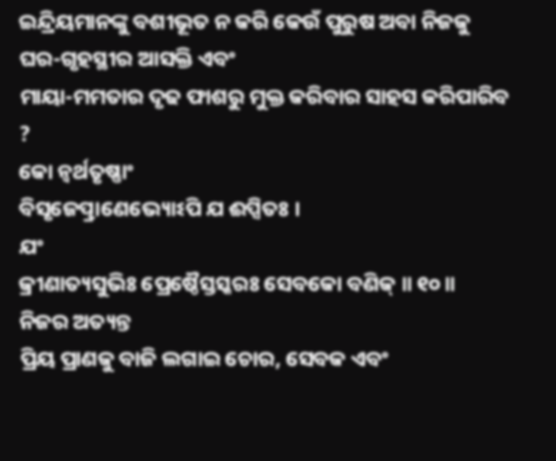ଇନ୍ଦ୍ରିୟମାନଙ୍କୁ ବଶୀଭୂତ ନ କରି କେଉଁ ପୁରୁଷ ଅବା ନିଜକୁ ଘର-ଗୃହସ୍ଥୀର ଆସକ୍ତି ଏବଂ
ମାୟା-ମମତାର ଦୃଢ ଫାଶରୁ ମୁକ୍ତ କରିବାର ସାହସ କରିପାରିବ ?
କୋ ନ୍ୱର୍ଥତୃଷ୍ଣାଂ
ବିସୃଜେତ୍ପ୍ରାଣେଭ୍ୟୋଽପି ଯ ଈପ୍ସିତଃ ।
ଯଂ
କ୍ରୀଣାତ୍ୟସୁଭିଃ ପ୍ରେଷ୍ଠୈସ୍ତସ୍କରଃ ସେବକୋ ବଣିକ୍ ॥ ୧୦॥
ନିଜର ଅତ୍ୟନ୍ତ
ପ୍ରିୟ ପ୍ରାଣକୁ ବାଜି ଲଗାଇ ଚୋର, ସେବକ ଏବଂ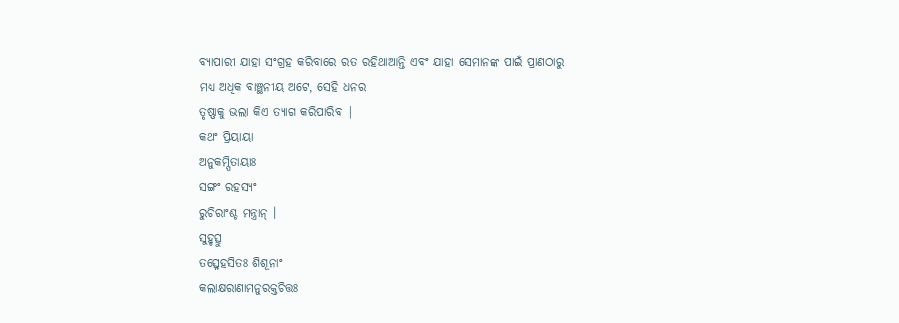ବ୍ୟାପାରୀ ଯାହା ସଂଗ୍ରହ କରିବାରେ ରତ ରହିଥାଆନ୍ତି ଏବଂ ଯାହା ସେମାନଙ୍କ ପାଇଁ ପ୍ରାଣଠାରୁ
ମଧ୍ୟ ଅଧିକ ବାଞ୍ଛନୀୟ ଅଟେ, ସେହି ଧନର
ତୃଷ୍ଣାକୁ ଭଲା କିଏ ତ୍ୟାଗ କରିପାରିବ |
କଥଂ ପ୍ରିୟାୟା
ଅନୁକମ୍ପିତାୟାଃ
ସଙ୍ଗଂ ରହସ୍ୟଂ
ରୁଚିରାଂଶ୍ଚ ମନ୍ତ୍ରାନ୍ ।
ସୁହୃତ୍ସୁ
ତତ୍ସ୍ନେହସିତଃ ଶିଶୂନାଂ
କଲାକ୍ଷରାଣାମନୁରକ୍ତଚିତ୍ତଃ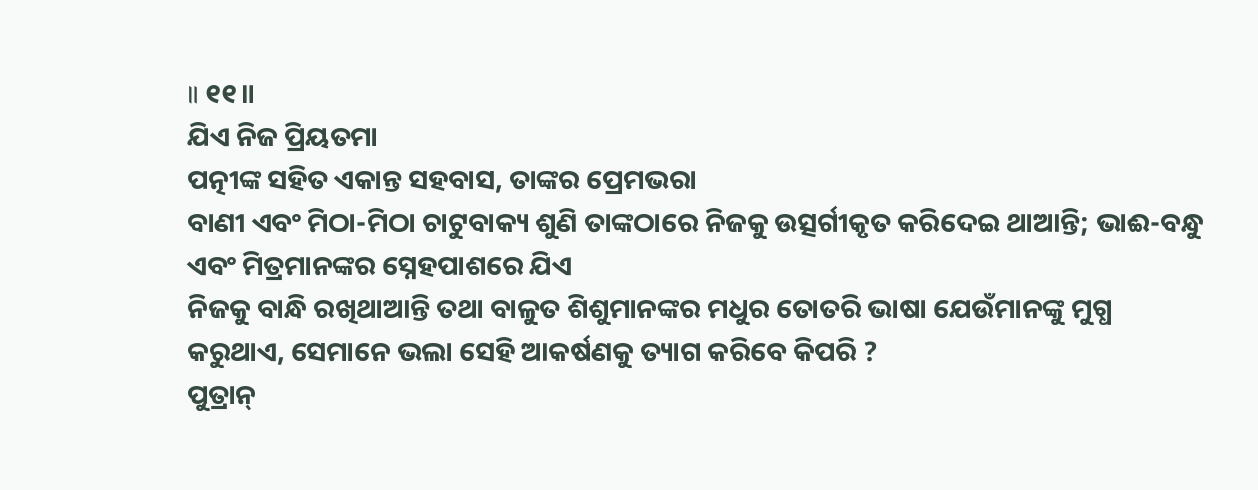॥ ୧୧॥
ଯିଏ ନିଜ ପ୍ରିୟତମା
ପତ୍ନୀଙ୍କ ସହିତ ଏକାନ୍ତ ସହବାସ, ତାଙ୍କର ପ୍ରେମଭରା
ବାଣୀ ଏବଂ ମିଠା-ମିଠା ଚାଟୁବାକ୍ୟ ଶୁଣି ତାଙ୍କଠାରେ ନିଜକୁ ଉତ୍ସର୍ଗୀକୃତ କରିଦେଇ ଥାଆନ୍ତି; ଭାଈ-ବନ୍ଧୁ ଏବଂ ମିତ୍ରମାନଙ୍କର ସ୍ନେହପାଶରେ ଯିଏ
ନିଜକୁ ବାନ୍ଧି ରଖିଥାଆନ୍ତି ତଥା ବାଳୁତ ଶିଶୁମାନଙ୍କର ମଧୁର ତୋତରି ଭାଷା ଯେଉଁମାନଙ୍କୁ ମୁଗ୍ଧ
କରୁଥାଏ, ସେମାନେ ଭଲା ସେହି ଆକର୍ଷଣକୁ ତ୍ୟାଗ କରିବେ କିପରି ?
ପୁତ୍ରାନ୍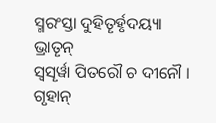ସ୍ମରଂସ୍ତା ଦୁହିତୄର୍ହୃଦୟ୍ୟା
ଭ୍ରାତୄନ୍
ସ୍ୱସୄର୍ୱା ପିତରୌ ଚ ଦୀନୌ ।
ଗୃହାନ୍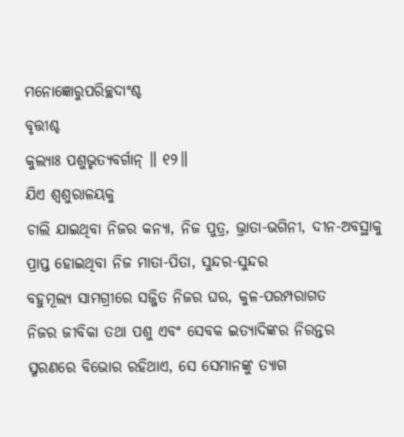ମନୋଜ୍ଞୋରୁପରିଚ୍ଛଦାଂଶ୍ଚ
ବୃତ୍ତୀଶ୍ଚ
କୁଲ୍ୟାଃ ପଶୁଭୃତ୍ୟବର୍ଗାନ୍ ॥ ୧୨॥
ଯିଏ ଶ୍ବଶୁରାଳୟକୁ
ଚାଲି ଯାଇଥିବା ନିଜର କନ୍ୟା, ନିଜ ପୁତ୍ର, ଭ୍ରାତା-ଭଗିନୀ, ଦୀନ-ଅବସ୍ଥାକୁ
ପ୍ରାପ୍ତ ହୋଇଥିବା ନିଜ ମାତା-ପିତା, ସୁନ୍ଦର-ସୁନ୍ଦର
ବହୁମୂଲ୍ୟ ସାମଗ୍ରୀରେ ସଜ୍ଜିତ ନିଜର ଘର, କୁଳ-ପରମ୍ପରାଗତ
ନିଜର ଜୀବିକା ତଥା ପଶୁ ଏବଂ ସେବକ ଇତ୍ୟାଦିଙ୍କର ନିରନ୍ତର ସ୍ମରଣରେ ବିଭୋର ରହିଥାଏ, ସେ ସେମାନଙ୍କୁ ତ୍ୟାଗ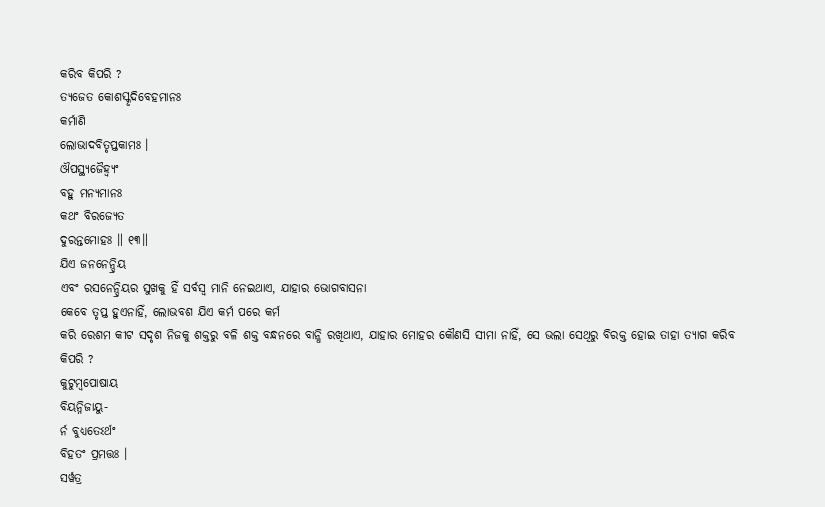କରିବ କିପରି ?
ତ୍ୟଜେତ କୋଶସ୍କୃଦିବେହମାନଃ
କର୍ମାଣି
ଲୋଭାଦବିତୃପ୍ତକାମଃ ।
ଔପସ୍ଥ୍ୟଜୈହ୍ୱ୍ୟଂ
ବହୁ ମନ୍ୟମାନଃ
କଥଂ ବିରଜ୍ୟେତ
ଦୁରନ୍ତମୋହଃ ॥ ୧୩॥
ଯିଏ ଜନନେନ୍ଦ୍ରିୟ
ଏବଂ ରସନେନ୍ଦ୍ରିୟର ସୁଖକୁ ହିଁ ସର୍ବସ୍ବ ମାନି ନେଇଥାଏ, ଯାହାର ଭୋଗବାସନା
କେବେ ତୃପ୍ତ ହୁଏନାହିଁ, ଲୋଭବଶ ଯିଏ କର୍ମ ପରେ କର୍ମ
କରି ରେଶମ କୀଟ ସଦୃଶ ନିଜକୁ ଶକ୍ତରୁ ବଳି ଶକ୍ତ ବନ୍ଧନରେ ବାନ୍ଧି ରଖିଥାଏ, ଯାହାର ମୋହର କୌଣସି ସୀମା ନାହିଁ, ସେ ଭଲା ସେଥିରୁ ବିରକ୍ତ ହୋଇ ତାହା ତ୍ୟାଗ କରିବ
କିପରି ?
କୁଟୁମ୍ବପୋଷାୟ
ବିୟନ୍ନିଜାୟୁ-
ର୍ନ ବୁଧ୍ୟତେଽର୍ଥଂ
ବିହତଂ ପ୍ରମତ୍ତଃ ।
ସର୍ୱତ୍ର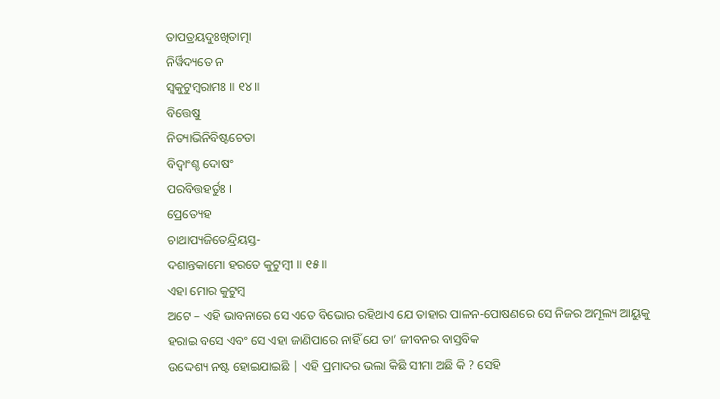ତାପତ୍ରୟଦୁଃଖିତାତ୍ମା
ନିର୍ୱିଦ୍ୟତେ ନ
ସ୍ୱକୁଟୁମ୍ବରାମଃ ॥ ୧୪॥
ବିତ୍ତେଷୁ
ନିତ୍ୟାଭିନିବିଷ୍ଟଚେତା
ବିଦ୍ୱାଂଶ୍ଚ ଦୋଷଂ
ପରବିତ୍ତହର୍ତୁଃ ।
ପ୍ରେତ୍ୟେହ
ଚାଥାପ୍ୟଜିତେନ୍ଦ୍ରିୟସ୍ତ-
ଦଶାନ୍ତକାମୋ ହରତେ କୁଟୁମ୍ବୀ ॥ ୧୫॥
ଏହା ମୋର କୁଟୁମ୍ବ
ଅଟେ – ଏହି ଭାବନାରେ ସେ ଏତେ ବିଭୋର ରହିଥାଏ ଯେ ତାହାର ପାଳନ-ପୋଷଣରେ ସେ ନିଜର ଅମୂଲ୍ୟ ଆୟୁକୁ
ହରାଇ ବସେ ଏବଂ ସେ ଏହା ଜାଣିପାରେ ନାହିଁ ଯେ ତା’ ଜୀବନର ବାସ୍ତବିକ
ଉଦ୍ଦେଶ୍ୟ ନଷ୍ଟ ହୋଇଯାଇଛି | ଏହି ପ୍ରମାଦର ଭଲା କିଛି ସୀମା ଅଛି କି ? ସେହି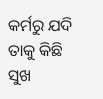କର୍ମରୁ ଯଦି
ତାକୁ କିଛି ସୁଖ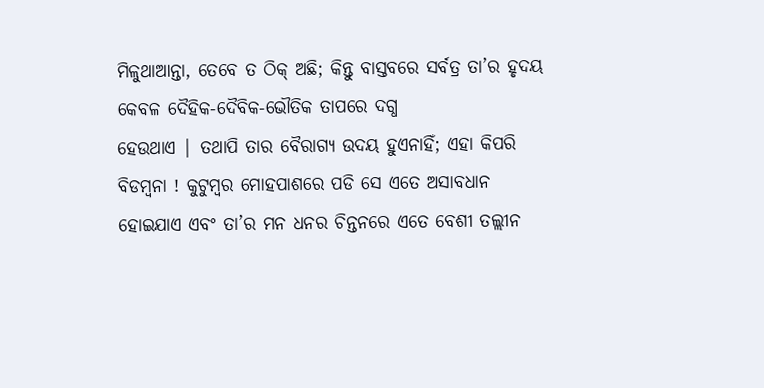ମିଳୁଥାଆନ୍ତା, ତେବେ ତ ଠିକ୍ ଅଛି; କିନ୍ତୁ ବାସ୍ତବରେ ସର୍ବତ୍ର ତା’ର ହୃଦୟ କେବଳ ଦୈହିକ-ଦୈବିକ-ଭୌତିକ ତାପରେ ଦଗ୍ଧ
ହେଉଥାଏ | ତଥାପି ତାର ବୈରାଗ୍ୟ ଉଦୟ ହୁଏନାହିଁ; ଏହା କିପରି
ବିଡମ୍ବନା ! କୁଟୁମ୍ବର ମୋହପାଶରେ ପଡି ସେ ଏତେ ଅସାବଧାନ ହୋଇଯାଏ ଏବଂ ତା’ର ମନ ଧନର ଚିନ୍ତନରେ ଏତେ ବେଶୀ ତଲ୍ଲୀନ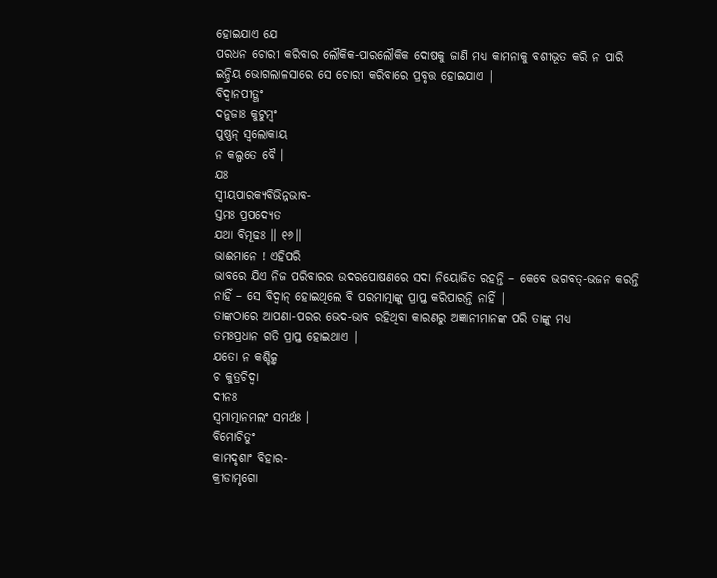ହୋଇଯାଏ ଯେ
ପରଧନ ଚୋରୀ କରିବାର ଲୌକିକ-ପାରଲୌକିକ ଦୋଷକୁ ଜାଣି ମଧ୍ୟ କାମନାକୁ ବଶୀଭୂତ କରି ନ ପାରି
ଇନ୍ଦ୍ରିୟ ଭୋଗଲାଳସାରେ ସେ ଚୋରୀ କରିବାରେ ପ୍ରବୃତ୍ତ ହୋଇଯାଏ |
ବିଦ୍ୱାନପୀତ୍ଥଂ
ଦନୁଜାଃ କୁଟୁମ୍ବଂ
ପୁଷ୍ଣନ୍ ସ୍ୱଲୋକାୟ
ନ କଲ୍ପତେ ବୈ ।
ଯଃ
ସ୍ୱୀୟପାରକ୍ୟବିଭିନ୍ନଭାବ-
ସ୍ତମଃ ପ୍ରପଦ୍ୟେତ
ଯଥା ବିମୂଢଃ ॥ ୧୬॥
ଭାଈମାନେ ! ଏହିପରି
ଭାବରେ ଯିଏ ନିଜ ପରିବାରର ଉଦରପୋଷଣରେ ସଦା ନିୟୋଜିତ ରହନ୍ତି – କେବେ ଭଗବତ୍-ଭଜନ କରନ୍ତି
ନାହିଁ – ସେ ବିଦ୍ବାନ୍ ହୋଇଥିଲେ ବି ପରମାତ୍ମାଙ୍କୁ ପ୍ରାପ୍ତ କରିପାରନ୍ତି ନାହିଁ |
ତାଙ୍କଠାରେ ଆପଣା-ପରର ଭେଦ-ଭାବ ରହିଥିବା କାରଣରୁ ଅଜ୍ଞାନୀମାନଙ୍କ ପରି ତାଙ୍କୁ ମଧ୍ୟ
ତମଃପ୍ରଧାନ ଗତି ପ୍ରାପ୍ତ ହୋଇଥାଏ |
ଯତୋ ନ କଶ୍ଚିତ୍କ୍ୱ
ଚ କୁତ୍ରଚିଦ୍ୱା
ଦୀନଃ
ସ୍ୱମାତ୍ମାନମଲଂ ସମର୍ଥଃ ।
ବିମୋଚିତୁଂ
କାମଦୃଶାଂ ବିହାର-
କ୍ରୀଡାମୃଗୋ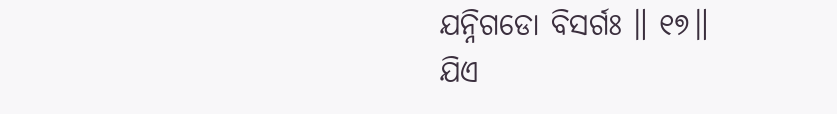ଯନ୍ନିଗଡୋ ବିସର୍ଗଃ ॥ ୧୭॥
ଯିଏ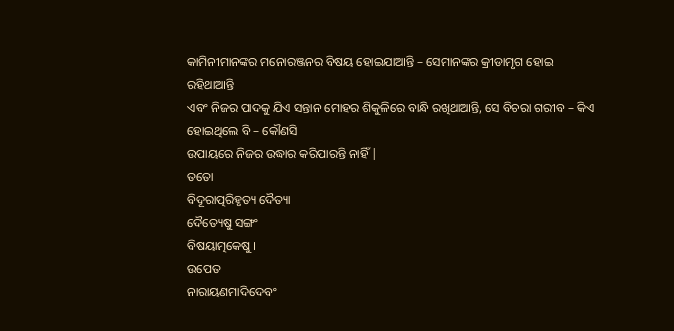କାମିନୀମାନଙ୍କର ମନୋରଞ୍ଜନର ବିଷୟ ହୋଇଯାଆନ୍ତି – ସେମାନଙ୍କର କ୍ରୀଡାମୃଗ ହୋଇ ରହିଥାଆନ୍ତି
ଏବଂ ନିଜର ପାଦକୁ ଯିଏ ସନ୍ତାନ ମୋହର ଶିକୁଳିରେ ବାନ୍ଧି ରଖିଥାଆନ୍ତି, ସେ ବିଚରା ଗରୀବ – କିଏ ହୋଇଥିଲେ ବି – କୌଣସି
ଉପାୟରେ ନିଜର ଉଦ୍ଧାର କରିପାରନ୍ତି ନାହିଁ |
ତତୋ
ବିଦୂରାତ୍ପରିହୃତ୍ୟ ଦୈତ୍ୟା
ଦୈତ୍ୟେଷୁ ସଙ୍ଗଂ
ବିଷୟାତ୍ମକେଷୁ ।
ଉପେତ
ନାରାୟଣମାଦିଦେବଂ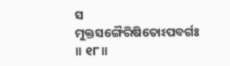ସ
ମୁକ୍ତସଙ୍ଗୈରିଷିତୋଽପବର୍ଗଃ ॥ ୧୮॥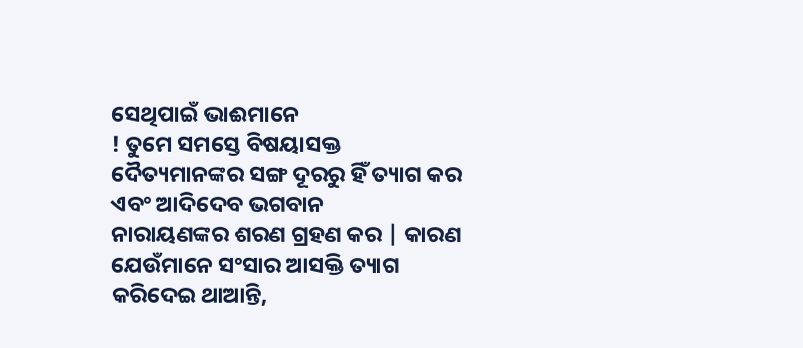ସେଥିପାଇଁ ଭାଈମାନେ
! ତୁମେ ସମସ୍ତେ ବିଷୟାସକ୍ତ ଦୈତ୍ୟମାନଙ୍କର ସଙ୍ଗ ଦୂରରୁ ହିଁ ତ୍ୟାଗ କର ଏବଂ ଆଦିଦେବ ଭଗବାନ
ନାରାୟଣଙ୍କର ଶରଣ ଗ୍ରହଣ କର | କାରଣ ଯେଉଁମାନେ ସଂସାର ଆସକ୍ତି ତ୍ୟାଗ କରିଦେଇ ଥାଆନ୍ତି,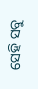ସେହି ସବୁ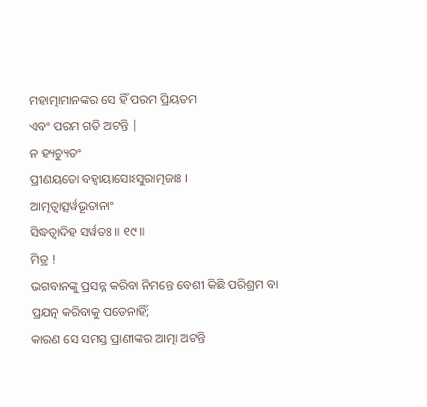ମହାତ୍ମାମାନଙ୍କର ସେ ହିଁ ପରମ ପ୍ରିୟତମ
ଏବଂ ପରମ ଗତି ଅଟନ୍ତି |
ନ ହ୍ୟଚ୍ୟୁତଂ
ପ୍ରୀଣୟତୋ ବହ୍ୱାୟାସୋଽସୁରାତ୍ମଜାଃ ।
ଆତ୍ମତ୍ୱାତ୍ସର୍ୱଭୂତାନାଂ
ସିଦ୍ଧତ୍ୱାଦିହ ସର୍ୱତଃ ॥ ୧୯॥
ମିତ୍ର !
ଭଗବାନଙ୍କୁ ପ୍ରସନ୍ନ କରିବା ନିମନ୍ତେ ବେଶୀ କିଛି ପରିଶ୍ରମ ବା ପ୍ରଯତ୍ନ କରିବାକୁ ପଡେନାହିଁ;
କାରଣ ସେ ସମସ୍ତ ପ୍ରାଣୀଙ୍କର ଆତ୍ମା ଅଟନ୍ତି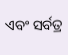ଏବଂ ସର୍ବତ୍ର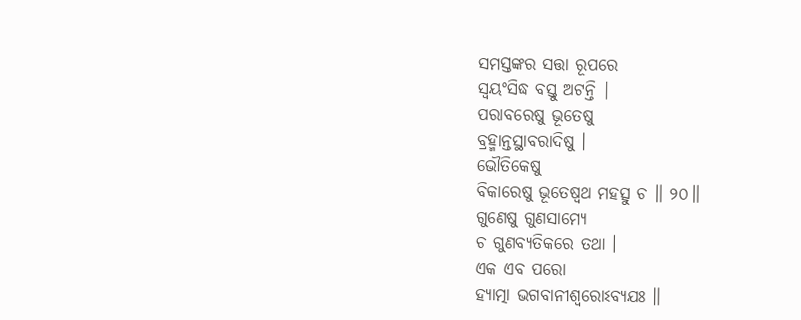ସମସ୍ତଙ୍କର ସତ୍ତା ରୂପରେ
ସ୍ବୟଂସିଦ୍ଧ ବସ୍ତୁ ଅଟନ୍ତି |
ପରାବରେଷୁ ଭୂତେଷୁ
ବ୍ରହ୍ମାନ୍ତସ୍ଥାବରାଦିଷୁ ।
ଭୌତିକେଷୁ
ବିକାରେଷୁ ଭୂତେଷ୍ୱଥ ମହତ୍ସୁ ଚ ॥ ୨୦॥
ଗୁଣେଷୁ ଗୁଣସାମ୍ୟେ
ଚ ଗୁଣବ୍ୟତିକରେ ତଥା ।
ଏକ ଏବ ପରୋ
ହ୍ୟାତ୍ମା ଭଗବାନୀଶ୍ୱରୋଽବ୍ୟଯଃ ॥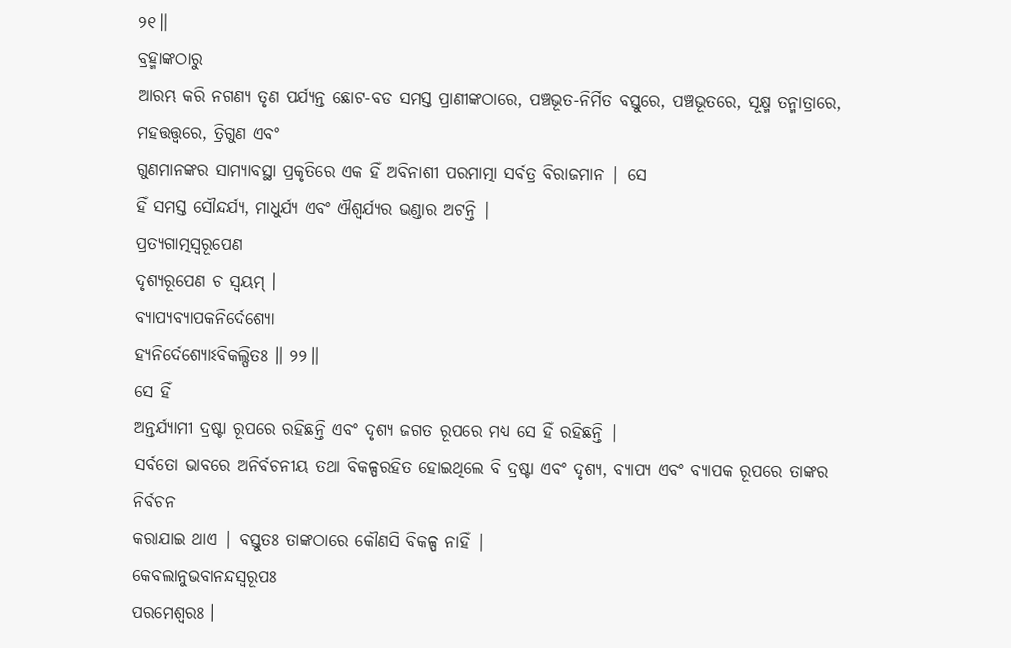୨୧॥
ବ୍ରହ୍ମାଙ୍କଠାରୁ
ଆରମ୍ଭ କରି ନଗଣ୍ୟ ତୃଣ ପର୍ଯ୍ୟନ୍ତ ଛୋଟ-ବଡ ସମସ୍ତ ପ୍ରାଣୀଙ୍କଠାରେ, ପଞ୍ଚଭୂତ-ନିର୍ମିତ ବସ୍ତୁରେ, ପଞ୍ଚଭୂତରେ, ସୂକ୍ଷ୍ମ ତନ୍ମାତ୍ରାରେ, ମହତ୍ତତ୍ତ୍ବରେ, ତ୍ରିଗୁଣ ଏବଂ
ଗୁଣମାନଙ୍କର ସାମ୍ୟାବସ୍ଥା ପ୍ରକୃତିରେ ଏକ ହିଁ ଅବିନାଶୀ ପରମାତ୍ମା ସର୍ବତ୍ର ବିରାଜମାନ | ସେ
ହିଁ ସମସ୍ତ ସୌନ୍ଦର୍ଯ୍ୟ, ମାଧୁର୍ଯ୍ୟ ଏବଂ ଐଶ୍ବର୍ଯ୍ୟର ଭଣ୍ଡାର ଅଟନ୍ତି |
ପ୍ରତ୍ୟଗାତ୍ମସ୍ୱରୂପେଣ
ଦୃଶ୍ୟରୂପେଣ ଚ ସ୍ୱୟମ୍ ।
ବ୍ୟାପ୍ୟବ୍ୟାପକନିର୍ଦେଶ୍ୟୋ
ହ୍ୟନିର୍ଦେଶ୍ୟୋଽବିକଲ୍ପିତଃ ॥ ୨୨॥
ସେ ହିଁ
ଅନ୍ତର୍ଯ୍ୟାମୀ ଦ୍ରଷ୍ଟା ରୂପରେ ରହିଛନ୍ତି ଏବଂ ଦୃଶ୍ୟ ଜଗତ ରୂପରେ ମଧ୍ୟ ସେ ହିଁ ରହିଛନ୍ତି |
ସର୍ବତୋ ଭାବରେ ଅନିର୍ବଚନୀୟ ତଥା ବିକଳ୍ପରହିତ ହୋଇଥିଲେ ବି ଦ୍ରଷ୍ଟା ଏବଂ ଦୃଶ୍ୟ, ବ୍ୟାପ୍ୟ ଏବଂ ବ୍ୟାପକ ରୂପରେ ତାଙ୍କର ନିର୍ବଚନ
କରାଯାଇ ଥାଏ | ବସ୍ତୁତଃ ତାଙ୍କଠାରେ କୌଣସି ବିକଳ୍ପ ନାହିଁ |
କେବଲାନୁଭବାନନ୍ଦସ୍ୱରୂପଃ
ପରମେଶ୍ୱରଃ ।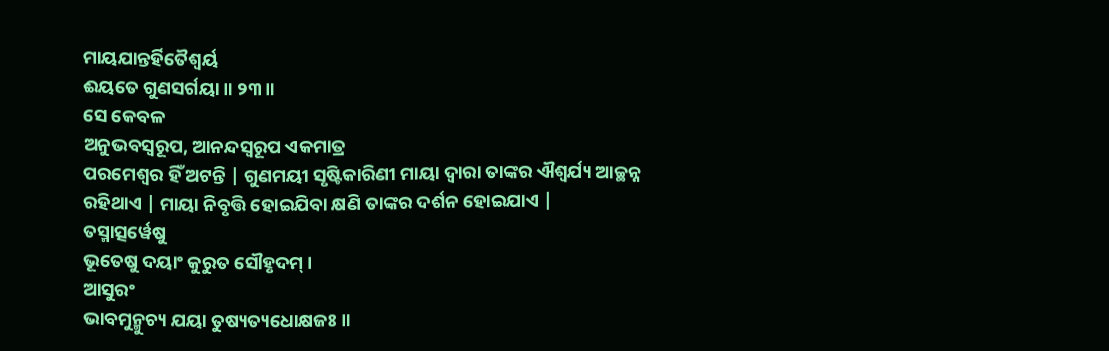ମାୟଯାନ୍ତର୍ହିତୈଶ୍ୱର୍ୟ
ଈୟତେ ଗୁଣସର୍ଗୟା ॥ ୨୩॥
ସେ କେବଳ
ଅନୁଭବସ୍ବରୂପ, ଆନନ୍ଦସ୍ବରୂପ ଏକମାତ୍ର
ପରମେଶ୍ବର ହିଁ ଅଟନ୍ତି | ଗୁଣମୟୀ ସୃଷ୍ଟିକାରିଣୀ ମାୟା ଦ୍ବାରା ତାଙ୍କର ଐଶ୍ବର୍ଯ୍ୟ ଆଚ୍ଛନ୍ନ
ରହିଥାଏ | ମାୟା ନିବୃତ୍ତି ହୋଇଯିବା କ୍ଷଣି ତାଙ୍କର ଦର୍ଶନ ହୋଇଯାଏ |
ତସ୍ମାତ୍ସର୍ୱେଷୁ
ଭୂତେଷୁ ଦୟାଂ କୁରୁତ ସୌହୃଦମ୍ ।
ଆସୁରଂ
ଭାବମୁନ୍ମୁଚ୍ୟ ଯୟା ତୁଷ୍ୟତ୍ୟଧୋକ୍ଷଜଃ ॥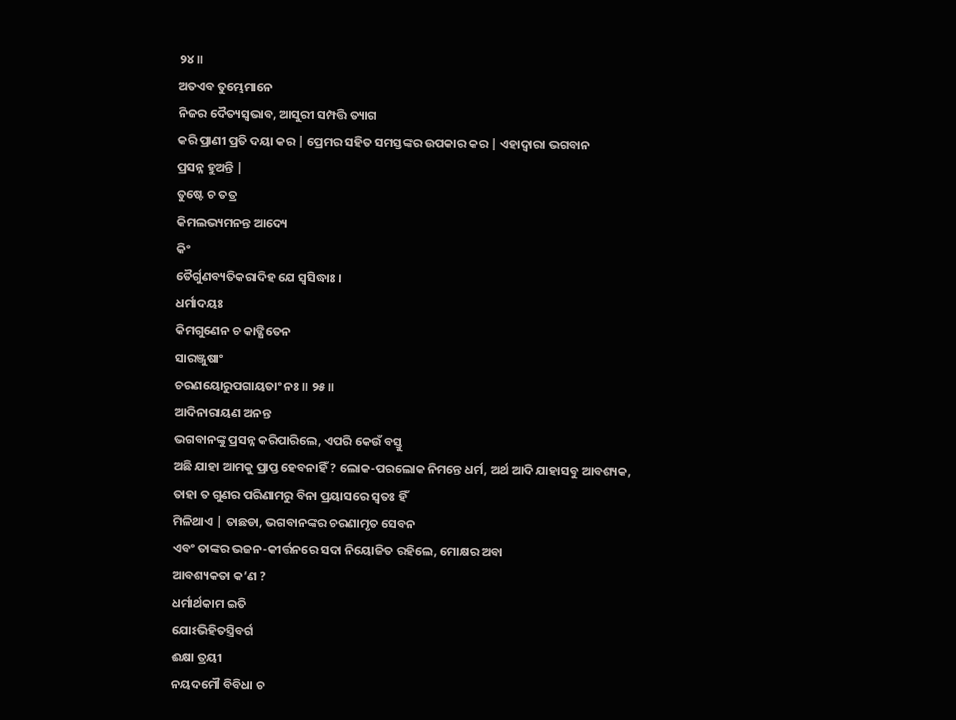୨୪॥
ଅତଏବ ତୁମ୍ଭେମାନେ
ନିଜର ଦୈତ୍ୟସ୍ବଭାବ, ଆସୁରୀ ସମ୍ପତ୍ତି ତ୍ୟାଗ
କରି ପ୍ରାଣୀ ପ୍ରତି ଦୟା କର | ପ୍ରେମର ସହିତ ସମସ୍ତଙ୍କର ଉପକାର କର | ଏହାଦ୍ବାରା ଭଗବାନ
ପ୍ରସନ୍ନ ହୁଅନ୍ତି |
ତୁଷ୍ଟେ ଚ ତତ୍ର
କିମଲଭ୍ୟମନନ୍ତ ଆଦ୍ୟେ
କିଂ
ତୈର୍ଗୁଣବ୍ୟତିକରାଦିହ ଯେ ସ୍ୱସିଦ୍ଧାଃ ।
ଧର୍ମାଦୟଃ
କିମଗୁଣେନ ଚ କାଙ୍କ୍ଷିତେନ
ସାରଞ୍ଜୁଷାଂ
ଚରଣୟୋରୁପଗାୟତାଂ ନଃ ॥ ୨୫॥
ଆଦିନାରାୟଣ ଅନନ୍ତ
ଭଗବାନଙ୍କୁ ପ୍ରସନ୍ନ କରିପାରିଲେ, ଏପରି କେଉଁ ବସ୍ତୁ
ଅଛି ଯାହା ଆମକୁ ପ୍ରାପ୍ତ ହେବନାହିଁ ? ଲୋକ-ପରଲୋକ ନିମନ୍ତେ ଧର୍ମ, ଅର୍ଥ ଆଦି ଯାହାସବୁ ଆବଶ୍ୟକ, ତାହା ତ ଗୁଣର ପରିଣାମରୁ ବିନା ପ୍ରୟାସରେ ସ୍ବତଃ ହିଁ
ମିଳିଥାଏ | ତାଛଡା, ଭଗବାନଙ୍କର ଚରଣାମୃତ ସେବନ
ଏବଂ ତାଙ୍କର ଭଜନ-କୀର୍ତ୍ତନରେ ସଦା ନିୟୋଜିତ ରହିଲେ, ମୋକ୍ଷର ଅବା
ଆବଶ୍ୟକତା କ’ଣ ?
ଧର୍ମାର୍ଥକାମ ଇତି
ଯୋଽଭିହିତସ୍ତ୍ରିବର୍ଗ
ଈକ୍ଷା ତ୍ରୟୀ
ନୟଦମୌ ବିବିଧା ଚ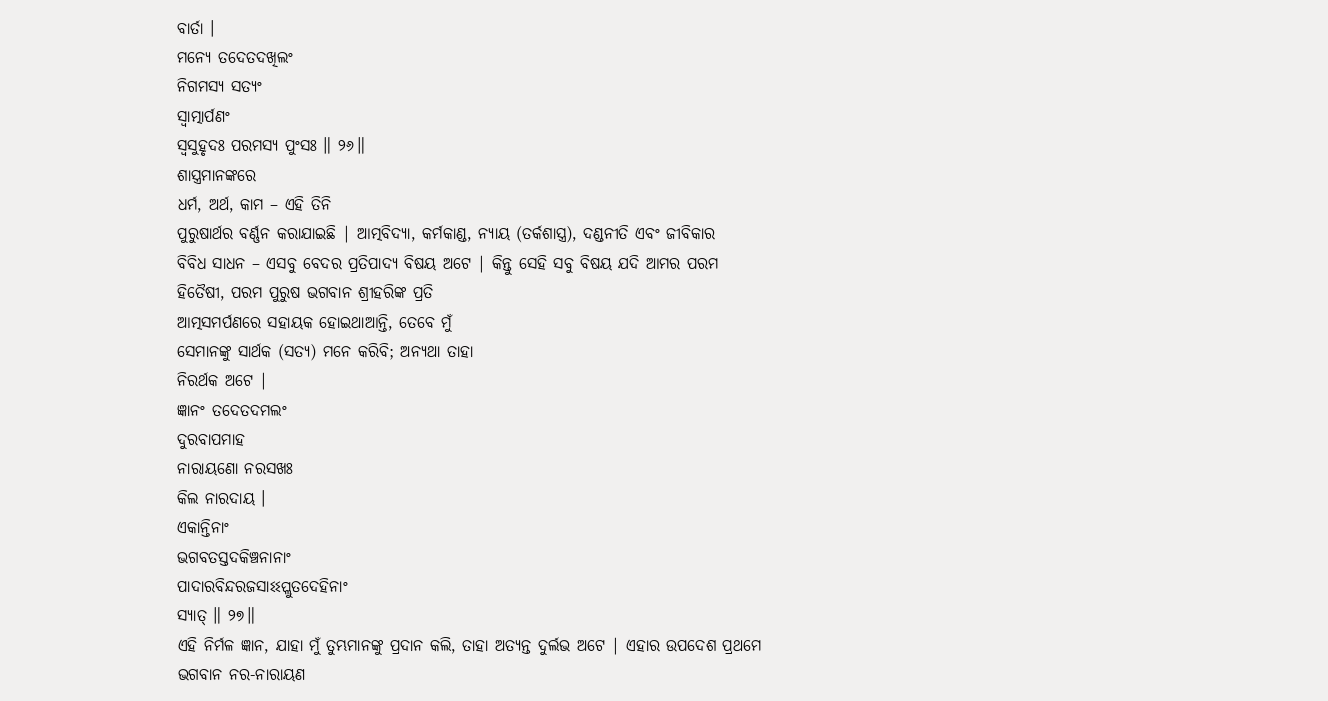ବାର୍ତା ।
ମନ୍ୟେ ତଦେତଦଖିଲଂ
ନିଗମସ୍ୟ ସତ୍ୟଂ
ସ୍ୱାତ୍ମାର୍ପଣଂ
ସ୍ୱସୁହୃଦଃ ପରମସ୍ୟ ପୁଂସଃ ॥ ୨୬॥
ଶାସ୍ତ୍ରମାନଙ୍କରେ
ଧର୍ମ, ଅର୍ଥ, କାମ – ଏହି ତିନି
ପୁରୁଷାର୍ଥର ବର୍ଣ୍ଣନ କରାଯାଇଛି | ଆତ୍ମବିଦ୍ୟା, କର୍ମକାଣ୍ଡ, ନ୍ୟାୟ (ତର୍କଶାସ୍ତ୍ର), ଦଣ୍ଡନୀତି ଏବଂ ଜୀବିକାର
ବିବିଧ ସାଧନ – ଏସବୁ ବେଦର ପ୍ରତିପାଦ୍ୟ ବିଷୟ ଅଟେ | କିନ୍ତୁ ସେହି ସବୁ ବିଷୟ ଯଦି ଆମର ପରମ
ହିତୈଷୀ, ପରମ ପୁରୁଷ ଭଗବାନ ଶ୍ରୀହରିଙ୍କ ପ୍ରତି
ଆତ୍ମସମର୍ପଣରେ ସହାୟକ ହୋଇଥାଆନ୍ତି, ତେବେ ମୁଁ
ସେମାନଙ୍କୁ ସାର୍ଥକ (ସତ୍ୟ) ମନେ କରିବି; ଅନ୍ୟଥା ତାହା
ନିରର୍ଥକ ଅଟେ |
ଜ୍ଞାନଂ ତଦେତଦମଲଂ
ଦୁରବାପମାହ
ନାରାୟଣୋ ନରସଖଃ
କିଲ ନାରଦାୟ ।
ଏକାନ୍ତିନାଂ
ଭଗବତସ୍ତଦକିଞ୍ଚନାନାଂ
ପାଦାରବିନ୍ଦରଜସାଽଽପ୍ଲୁତଦେହିନାଂ
ସ୍ୟାତ୍ ॥ ୨୭॥
ଏହି ନିର୍ମଳ ଜ୍ଞାନ, ଯାହା ମୁଁ ତୁମ୍ଭମାନଙ୍କୁ ପ୍ରଦାନ କଲି, ତାହା ଅତ୍ୟନ୍ତ ଦୁର୍ଲଭ ଅଟେ | ଏହାର ଉପଦେଶ ପ୍ରଥମେ
ଭଗବାନ ନର-ନାରାୟଣ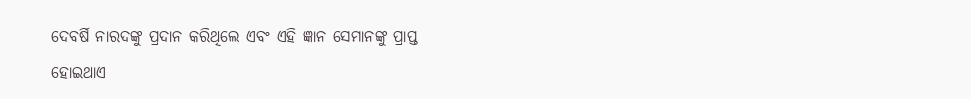ଦେବର୍ଷି ନାରଦଙ୍କୁ ପ୍ରଦାନ କରିଥିଲେ ଏବଂ ଏହି ଜ୍ଞାନ ସେମାନଙ୍କୁ ପ୍ରାପ୍ତ
ହୋଇଥାଏ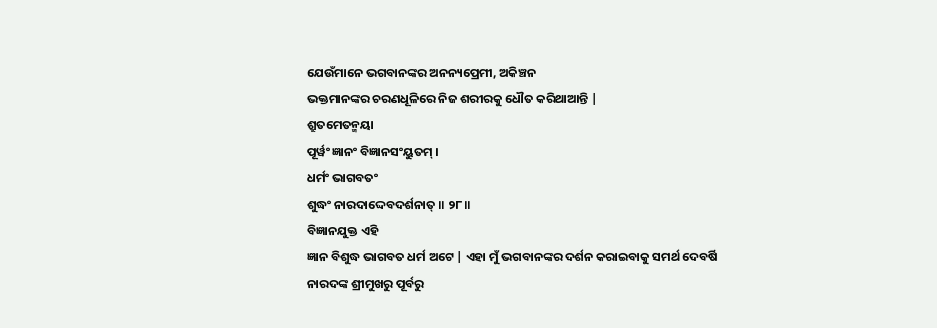ଯେଉଁମାନେ ଭଗବାନଙ୍କର ଅନନ୍ୟପ୍ରେମୀ, ଅକିଞ୍ଚନ
ଭକ୍ତମାନଙ୍କର ଚରଣଧୂଳିରେ ନିଜ ଶରୀରକୁ ଧୌତ କରିଥାଆନ୍ତି |
ଶ୍ରୁତମେତନ୍ମୟା
ପୂର୍ୱଂ ଜ୍ଞାନଂ ବିଜ୍ଞାନସଂୟୁତମ୍ ।
ଧର୍ମଂ ଭାଗବତଂ
ଶୁଦ୍ଧଂ ନାରଦାଦ୍ଦେବଦର୍ଶନାତ୍ ॥ ୨୮॥
ବିଜ୍ଞାନଯୁକ୍ତ ଏହି
ଜ୍ଞାନ ବିଶୁଦ୍ଧ ଭାଗବତ ଧର୍ମ ଅଟେ | ଏହା ମୁଁ ଭଗବାନଙ୍କର ଦର୍ଶନ କରାଇବାକୁ ସମର୍ଥ ଦେବର୍ଷି
ନାରଦଙ୍କ ଶ୍ରୀମୁଖରୁ ପୂର୍ବରୁ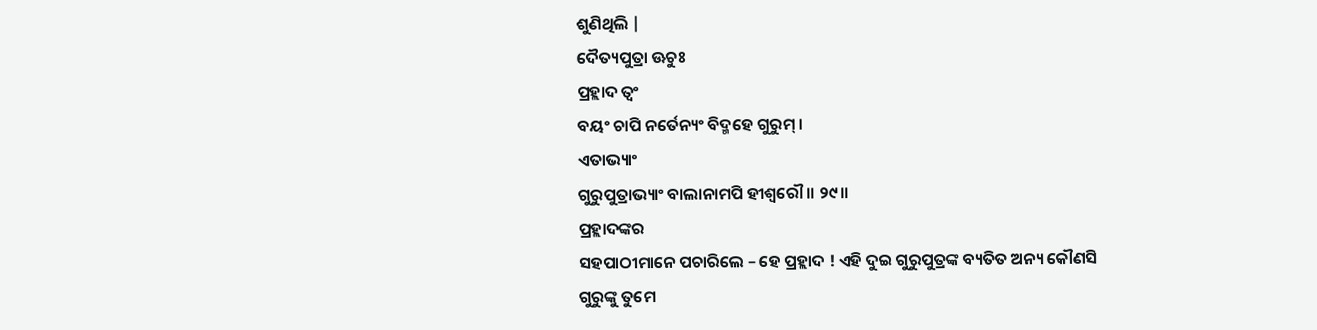ଶୁଣିଥିଲି |
ଦୈତ୍ୟପୁତ୍ରା ଊଚୁଃ
ପ୍ରହ୍ଲାଦ ତ୍ୱଂ
ବୟଂ ଚାପି ନର୍ତେନ୍ୟଂ ବିଦ୍ମହେ ଗୁରୁମ୍ ।
ଏତାଭ୍ୟାଂ
ଗୁରୁପୁତ୍ରାଭ୍ୟାଂ ବାଲାନାମପି ହୀଶ୍ୱରୌ ॥ ୨୯॥
ପ୍ରହ୍ଲାଦଙ୍କର
ସହପାଠୀମାନେ ପଚାରିଲେ – ହେ ପ୍ରହ୍ଲାଦ ! ଏହି ଦୁଇ ଗୁରୁପୁତ୍ରଙ୍କ ବ୍ୟତିତ ଅନ୍ୟ କୌଣସି
ଗୁରୁଙ୍କୁ ତୁମେ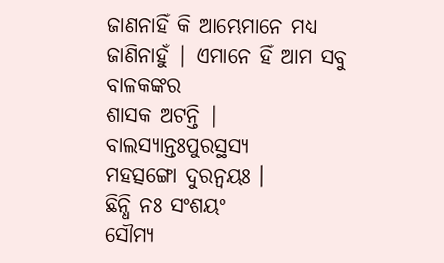ଜାଣନାହିଁ କି ଆମ୍ଭେମାନେ ମଧ୍ୟ ଜାଣିନାହୁଁ | ଏମାନେ ହିଁ ଆମ ସବୁ ବାଳକଙ୍କର
ଶାସକ ଅଟନ୍ତି |
ବାଲସ୍ୟାନ୍ତଃପୁରସ୍ଥସ୍ୟ
ମହତ୍ସଙ୍ଗୋ ଦୁରନ୍ୱୟଃ ।
ଛିନ୍ଧି ନଃ ସଂଶୟଂ
ସୌମ୍ୟ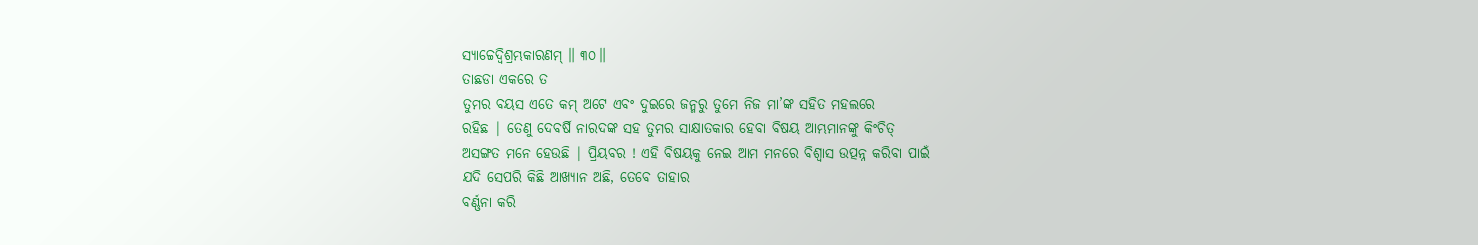ସ୍ୟାଚ୍ଚେଦ୍ୱିଶ୍ରମ୍ଭକାରଣମ୍ ॥ ୩୦॥
ତାଛଡା ଏକରେ ତ
ତୁମର ବୟସ ଏତେ କମ୍ ଅଟେ ଏବଂ ଦୁଇରେ ଜନ୍ମରୁ ତୁମେ ନିଜ ମା’ଙ୍କ ସହିତ ମହଲରେ
ରହିଛ | ତେଣୁ ଦେବର୍ଷି ନାରଦଙ୍କ ସହ ତୁମର ସାକ୍ଷାତକାର ହେବା ବିଷୟ ଆମ୍ଭମାନଙ୍କୁ କିଂଚିତ୍
ଅସଙ୍ଗତ ମନେ ହେଉଛି | ପ୍ରିୟବର ! ଏହି ବିଷୟକୁ ନେଇ ଆମ ମନରେ ବିଶ୍ବାସ ଉତ୍ପନ୍ନ କରିବା ପାଇଁ
ଯଦି ସେପରି କିଛି ଆଖ୍ୟାନ ଅଛି, ତେବେ ତାହାର
ବର୍ଣ୍ଣନା କରି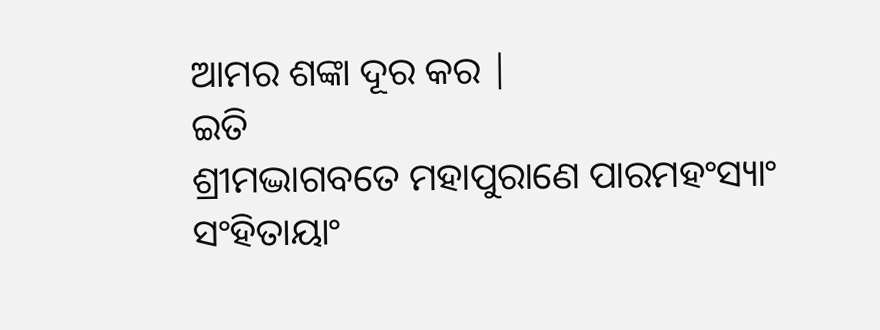ଆମର ଶଙ୍କା ଦୂର କର |
ଇତି
ଶ୍ରୀମଦ୍ଭାଗବତେ ମହାପୁରାଣେ ପାରମହଂସ୍ୟାଂ
ସଂହିତାୟାଂ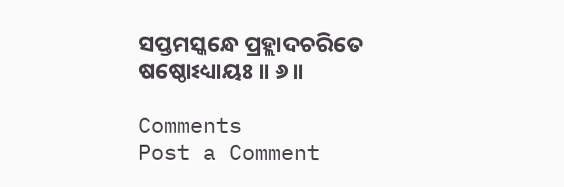ସପ୍ତମସ୍କନ୍ଧେ ପ୍ରହ୍ଲାଦଚରିତେ ଷଷ୍ଠୋଽଧ୍ୟାୟଃ ॥ ୬॥

Comments
Post a Comment